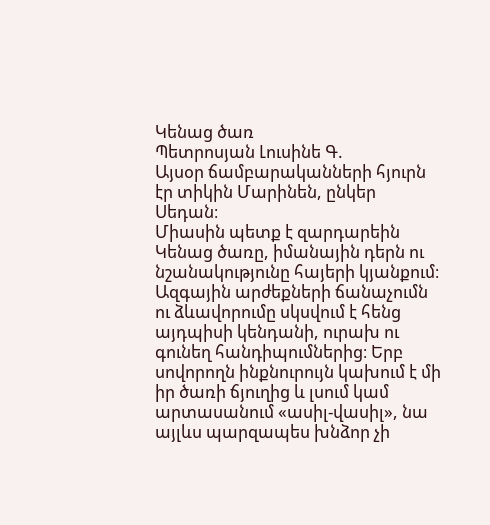Կենաց ծառ
Պետրոսյան Լուսինե Գ.
Այսօր ճամբարականների հյուրն էր տիկին Մարինեն, ընկեր Սեդան։
Միասին պետք է զարդարեին Կենաց ծառը, իմանային դերն ու նշանակությունը հայերի կյանքում։
Ազգային արժեքների ճանաչումն ու ձևավորումը սկսվում է հենց այդպիսի կենդանի, ուրախ ու գունեղ հանդիպումներից։ Երբ սովորողն ինքնուրույն կախում է մի իր ծառի ճյուղից և լսում կամ արտասանում «ասիլ-վասիլ», նա այլևս պարզապես խնձոր չի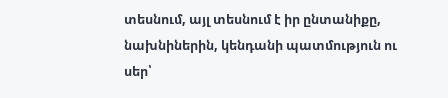տեսնում, այլ տեսնում է իր ընտանիքը, նախնիներին, կենդանի պատմություն ու սեր՝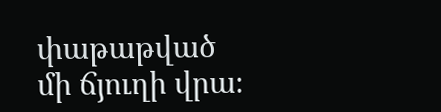փաթաթված մի ճյուղի վրա։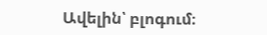Ավելին՝ բլոգում։